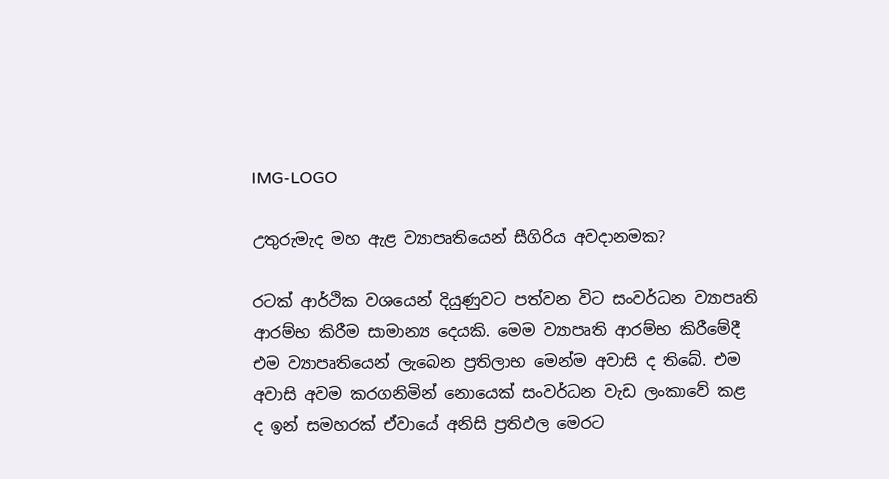IMG-LOGO

උතුරුමැද මහ ඇළ ව්‍යාපෘතියෙන් සීගිරිය අවදානමක?

රටක් ආර්ථික වශයෙන් දියුණුවට පත්වන විට සංවර්ධන ව්‍යාපෘති ආරම්භ කිරීම සාමාන්‍ය දෙයකි. මෙම ව්‍යාපෘති ආරම්භ කිරීමේදී එම ව්‍යාපෘතියෙන් ලැබෙන ප්‍රතිලාභ මෙන්ම අවාසි ද තිබේ. එම අවාසි අවම කරගනිමින් නොයෙක් සංවර්ධන වැඩ ලංකාවේ කළ ද ඉන් සමහරක් ඒවායේ අනිසි ප්‍රතිඵල මෙරට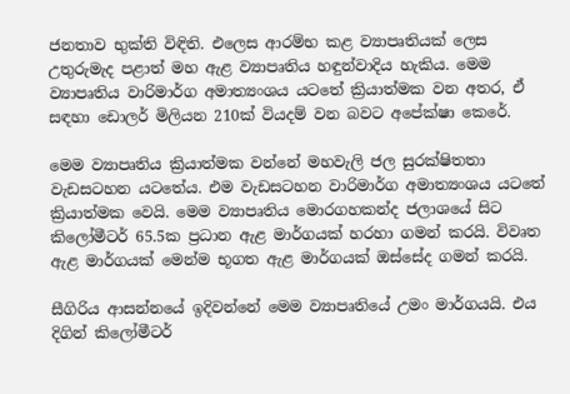ජනතාව භුක්ති විඳිති. එලෙස ආරම්භ කළ ව්‍යාපෘතියක් ලෙස උතුරුමැද පළාත් මහ ඇළ ව්‍යාපෘතිය හඳුන්වාදිය හැකිය. මෙම ව්‍යාපෘතිය වාරිමාර්ග අමාත්‍යංශය යටතේ ක්‍රියාත්මක වන අතර, ඒ සඳහා ඩොලර් මිලියන 210ක් වියදම් වන බවට අපේක්ෂා කෙරේ.

මෙම ව්‍යාපෘතිය ක්‍රියාත්මක වන්නේ මහවැලි ජල සුරක්ෂිතතා වැඩසටහන යටතේය. එම වැඩසටහන වාරිමාර්ග අමාත්‍යංශය යටතේ ක්‍රියාත්මක වෙයි. මෙම ව්‍යාපෘතිය මොරගහකන්ද ජලාශයේ සිට කිලෝමීටර් 65.5ක ප්‍රධාන ඇළ මාර්ගයක් හරහා ගමන් කරයි. විවෘත ඇළ මාර්ගයක් මෙන්ම භූගත ඇළ මාර්ගයක් ඔස්සේද ගමන් කරයි.

සීගිරිය ආසන්නයේ ඉදිවන්නේ මෙම ව්‍යාපෘතියේ උමං මාර්ගයයි. එය දිගින් කිලෝමීටර්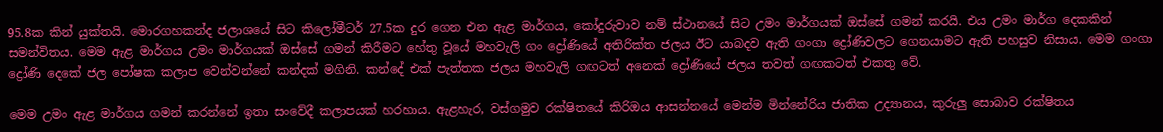95.8ක කින් යුක්තයි. මොරගහකන්ද ජලාශයේ සිට කිලෝමීටර් 27.5ක දුර ගෙන එන ඇළ මාර්ගය, කෝදුරුවාව නම් ස්ථානයේ සිට උමං මාර්ගයක් ඔස්සේ ගමන් කරයි. එය උමං මාර්ග දෙකකින් සමන්විතය. මෙම ඇළ මාර්ගය උමං මාර්ගයක් ඔස්සේ ගමන් කිරීමට හේතු වූයේ මහවැලි ගං ද්‍රෝණියේ අතිරික්ත ජලය ඊට යාබදව ඇති ගංගා ද්‍රෝණිවලට ගෙනයාමට ඇති පහසුව නිසාය. මෙම ගංගා ද්‍රෝණි දෙකේ ජල පෝෂක කලාප වෙන්වන්නේ කන්දක් මගිනි. කන්දේ එක් පැත්තක ජලය මහවැලි ගඟටත් අනෙක් ද්‍රෝණියේ ජලය තවත් ගඟකටත් එකතු වේ.

මෙම උමං ඇළ මාර්ගය ගමන් කරන්නේ ඉතා සංවේදී කලාපයක් හරහාය. ඇළහැර, වස්ගමුව රක්ෂිතයේ කිරිඔය ආසන්නයේ මෙන්ම මින්නේරිය ජාතික උද්‍යානය, කුරුලු සොබාව රක්ෂිතය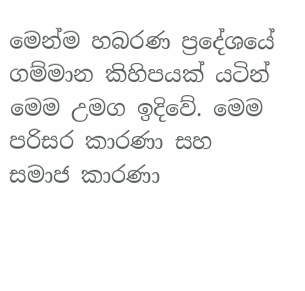මෙන්ම හබරණ ප්‍රදේශයේ ගම්මාන කිහිපයක් යටින් මෙම උමග ඉදිවේ. මෙම පරිසර කාරණා සහ සමාජ කාරණා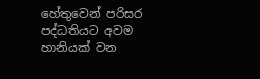හේතුවෙන් පරිසර පද්ධතියට අවම හානියක් වන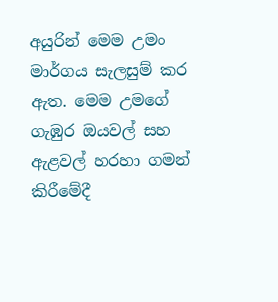අයුරින් මෙම උමං මාර්ගය සැලසුම් කර ඇත. මෙම උමගේ ගැඹුර ඔයවල් සහ ඇළවල් හරහා ගමන් කිරීමේදී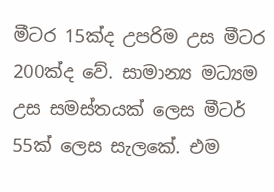මීටර 15ක්ද උපරිම උස මීටර 200ක්ද වේ. සාමාන්‍ය මධ්‍යම උස සමස්තයක් ලෙස මීටර් 55ක් ලෙස සැලකේ. එම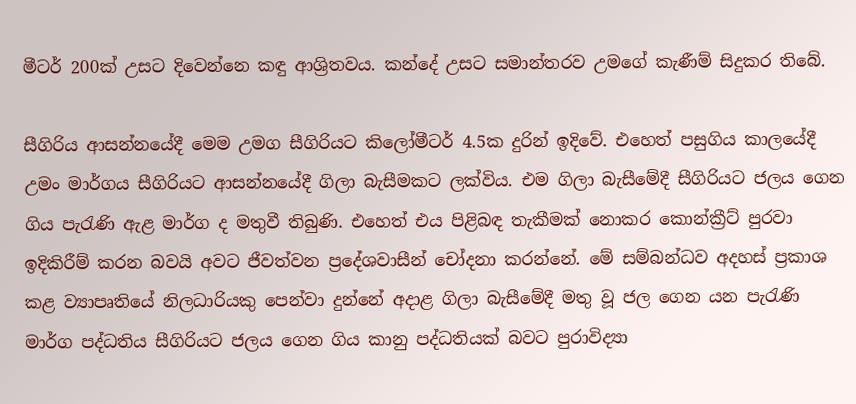මීටර් 200ක් උසට දිවෙන්නෙ කඳු ආශ්‍රිතවය. කන්දේ උසට සමාන්තරව උමගේ කැණීම් සිදුකර තිබේ.

සීගිරිය ආසන්නයේදී මෙම උමග සීගිරියට කිලෝමීටර් 4.5ක දුරින් ඉදිවේ. එහෙත් පසුගිය කාලයේදී උමං මාර්ගය සීගිරියට ආසන්නයේදී ගිලා බැසීමකට ලක්විය. එම ගිලා බැසීමේදී සීගිරියට ජලය ගෙන ගිය පැරැණි ඇළ මාර්ග ද මතුවී තිබුණි. එහෙත් එය පිළිබඳ තැකීමක් නොකර කොන්ක්‍රීට් පුරවා ඉදිකිරීම් කරන බවයි අවට ජීවත්වන ප්‍රදේශවාසීන් චෝදනා කරන්නේ. මේ සම්බන්ධව අදහස් ප්‍රකාශ කළ ව්‍යාපෘතියේ නිලධාරියකු පෙන්වා දුන්නේ අදාළ ගිලා බැසීමේදී මතු වූ ජල ගෙන යන පැරැණි මාර්ග පද්ධතිය සීගිරියට ජලය ගෙන ගිය කානු පද්ධතියක් බවට පුරාවිද්‍යා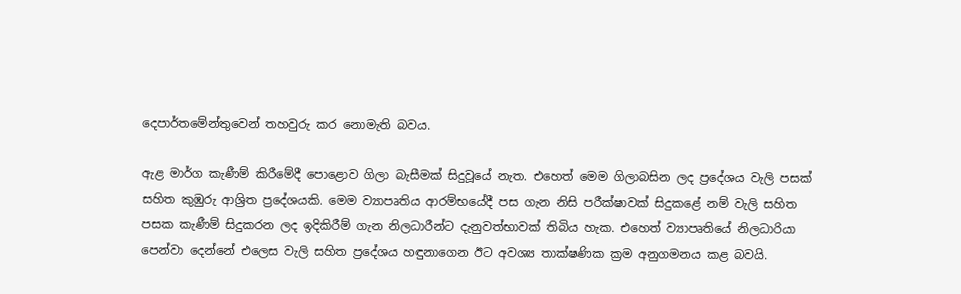දෙපාර්තමේන්තුවෙන් තහවුරු කර නොමැති බවය.

ඇළ මාර්ග කැණීම් කිරීමේදී පොළොව ගිලා බැසීමක් සිදුවූයේ නැත. එහෙත් මෙම ගිලාබසින ලද ප්‍රදේශය වැලි පසක් සහිත කුඹුරු ආශ්‍රිත ප්‍රදේශයකි. මෙම ව්‍යාපෘතිය ආරම්භයේදී පස ගැන නිසි පරීක්ෂාවක් සිදුකළේ නම් වැලි සහිත පසක කැණීම් සිදුකරන ලද ඉදිකිරීම් ගැන නිලධාරීන්ට දැනුවත්භාවක් තිබිය හැක. එහෙත් ව්‍යාපෘතියේ නිලධාරියා පෙන්වා දෙන්නේ එලෙස වැලි සහිත ප්‍රදේශය හඳුනාගෙන ඊට අවශ්‍ය තාක්ෂණික ක්‍රම අනුගමනය කළ බවයි.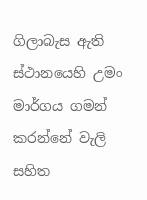ගිලාබැස ඇති ස්ථානයෙහි උමං මාර්ගය ගමන් කරන්නේ වැලි සහිත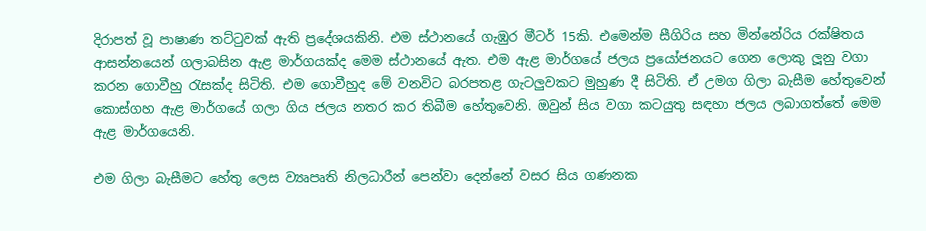දිරාපත් වූ පාෂාණ තට්ටුවක් ඇති ප්‍රදේශයකිනි. එම ස්ථානයේ ගැඹුර මීටර් 15කි. එමෙන්ම සීගිරිය සහ මින්නේරිය රක්ෂිතය ආසන්නයෙන් ගලාබසින ඇළ මාර්ගයක්ද මෙම ස්ථානයේ ඇත. එම ඇළ මාර්ගයේ ජලය ප්‍රයෝජනයට ගෙන ලොකු ලූනු වගා කරන ගොවීහු රැසක්ද සිටිති. එම ගොවීහුද මේ වනවිට බරපතළ ගැටලුවකට මුහුණ දී සිටිති. ඒ උමග ගිලා බැසීම හේතුවෙන් කොස්ගහ ඇළ මාර්ගයේ ගලා ගිය ජලය නතර කර තිබීම හේතුවෙනි. ඔවුන් සිය වගා කටයුතු සඳහා ජලය ලබාගත්තේ මෙම ඇළ මාර්ගයෙනි.

එම ගිලා බැසීමට හේතු ලෙස ව්‍යෘපෘති නිලධාරීන් පෙන්වා දෙන්නේ වසර සිය ගණනක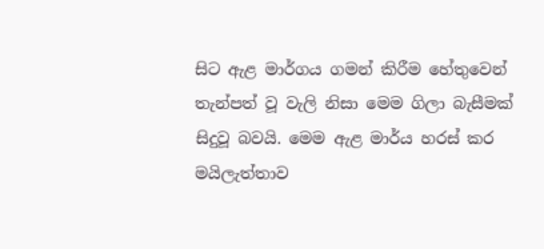සිට ඇළ මාර්ගය ගමන් කිරීම හේතුවෙන් තැන්පත් වූ වැලි නිසා මෙම ගිලා බැසීමක් සිදුවූ බවයි. මෙම ඇළ මාර්ය හරස් කර මයිලැත්තාව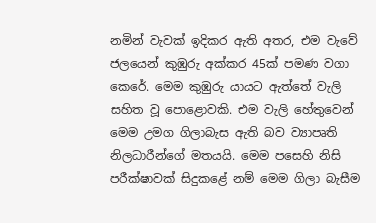නමින් වැවක් ඉදිකර ඇති අතර, එම වැවේ ජලයෙන් කුඹුරු අක්කර 45ක් පමණ වගා කෙරේ. මෙම කුඹුරු යායට ඇත්තේ වැලි සහිත වූ පොළොවකි. එම වැලි හේතුවෙන් මෙම උමග ගිලාබැස ඇති බව ව්‍යාපෘති නිලධාරීන්ගේ මතයයි. මෙම පසෙහි නිසි පරීක්ෂාවක් සිදුකළේ නම් මෙම ගිලා බැසීම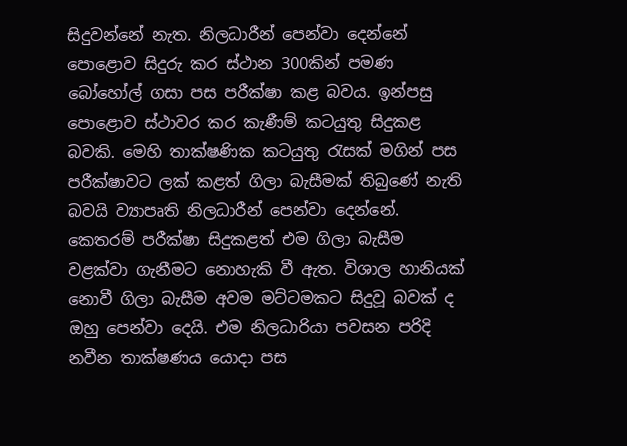සිදුවන්නේ නැත. නිලධාරීන් පෙන්වා දෙන්නේ පොළොව සිදුරු කර ස්ථාන 300කින් පමණ බෝහෝල් ගසා පස පරීක්ෂා කළ බවය. ඉන්පසු පොළොව ස්ථාවර කර කැණීම් කටයුතු සිදුකළ බවකි. මෙහි තාක්ෂණික කටයුතු රැසක් මගින් පස පරීක්ෂාවට ලක් කළත් ගිලා බැසීමක් තිබුණේ නැති බවයි ව්‍යාපෘති නිලධාරීන් පෙන්වා දෙන්නේ. කෙතරම් පරීක්ෂා සිදුකළත් එම ගිලා බැසීම වළක්වා ගැනීමට නොහැකි වී ඇත. විශාල හානියක් නොවී ගිලා බැසීම අවම මට්ටමකට සිදුවූ බවක් ද ඔහු පෙන්වා දෙයි. එම නිලධාරියා පවසන පරිදි නවීන තාක්ෂණය යොදා පස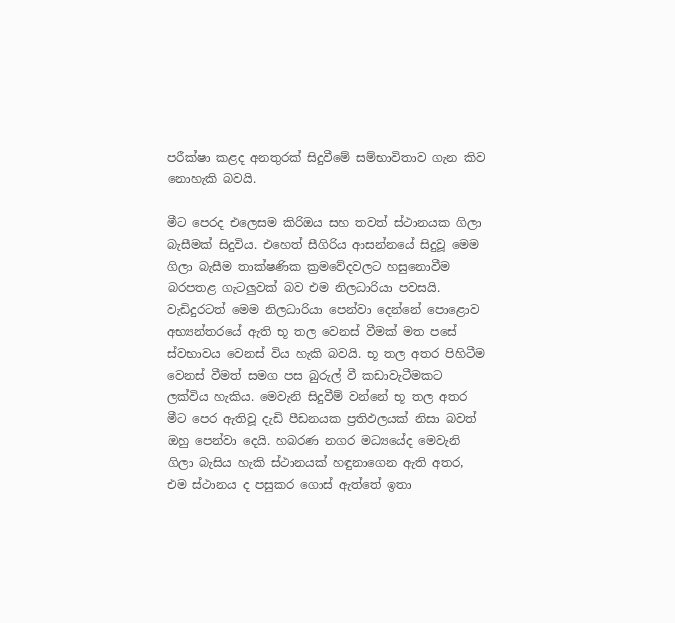පරීක්ෂා කළද අනතුරක් සිදුවීමේ සම්භාවිතාව ගැන කිව නොහැකි බවයි.

මීට පෙරද එලෙසම කිරිඔය සහ තවත් ස්ථානයක ගිලා බැසීමක් සිදුවිය. එහෙත් සීගිරිය ආසන්නයේ සිදුවූ මෙම ගිලා බැසීම තාක්ෂණික ක්‍රමවේදවලට හසුනොවීම බරපතළ ගැටලු‍වක් බව එම නිලධාරියා පවසයි. වැඩිදුරටත් මෙම නිලධාරියා පෙන්වා දෙන්නේ පොළොව අභ්‍යන්තරයේ ඇති භූ තල වෙනස් වීමක් මත පසේ ස්වභාවය වෙනස් විය හැකි බවයි. භූ තල අතර පිහිටීම වෙනස් වීමත් සමග පස බුරුල් වී කඩාවැටීමකට ලක්විය හැකිය. මෙවැනි සිදුවීම් වන්නේ භූ තල අතර මීට පෙර ඇතිවූ දැඩි පීඩනයක ප්‍රතිඵලයක් නිසා බවත් ඔහු පෙන්වා දෙයි. හබරණ නගර මධ්‍යයේද මෙවැනි ගිලා බැසිය හැකි ස්ථානයක් හඳුනාගෙන ඇති අතර, එම ස්ථානය ද පසුකර ගොස් ඇත්තේ ඉතා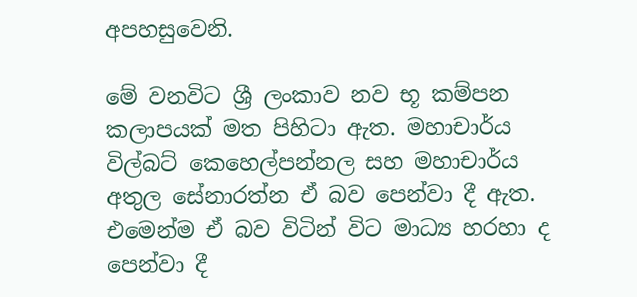අපහසුවෙනි.

මේ වනවිට ශ්‍රී ලංකාව නව භූ කම්පන කලාපයක් මත පිහිටා ඇත. මහාචාර්ය විල්බට් කෙහෙල්පන්නල සහ මහාචාර්ය අතුල සේනාරත්න ඒ බව පෙන්වා දී ඇත. එමෙන්ම ඒ බව විටින් විට මාධ්‍ය හරහා ද පෙන්වා දී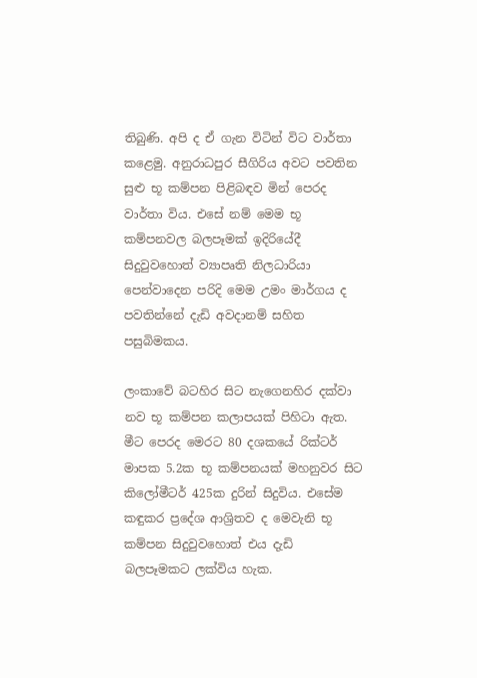තිබුණි. අපි ද ඒ ගැන විටින් විට වාර්තා කළෙමු. අනුරාධපුර සීගිරිය අවට පවතින සුළු භූ කම්පන පිළිබඳව මින් පෙරද වාර්තා විය. එසේ නම් මෙම භූ කම්පනවල බලපෑමක් ඉදිරියේදී සිදුවුවහොත් ව්‍යාපෘති නිලධාරියා පෙන්වාදෙන පරිදි මෙම උමං මාර්ගය ද පවතින්නේ දැඩි අවදානම් සහිත පසුබිමකය.

ලංකාවේ බටහිර සිට නැගෙනහිර දක්වා නව භූ කම්පන කලාපයක් පිහිටා ඇත. මීට පෙරද මෙරට 80 දශකයේ රික්ටර් මාපක 5.2ක භූ කම්පනයක් මහනුවර සිට කිලෝමීටර් 425ක දුරින් සිදුවිය. එසේම කඳුකර ප්‍රදේශ ආශ්‍රිතව ද මෙවැනි භූ කම්පන සිදුවුවහොත් එය දැඩි බලපෑමකට ලක්විය හැක.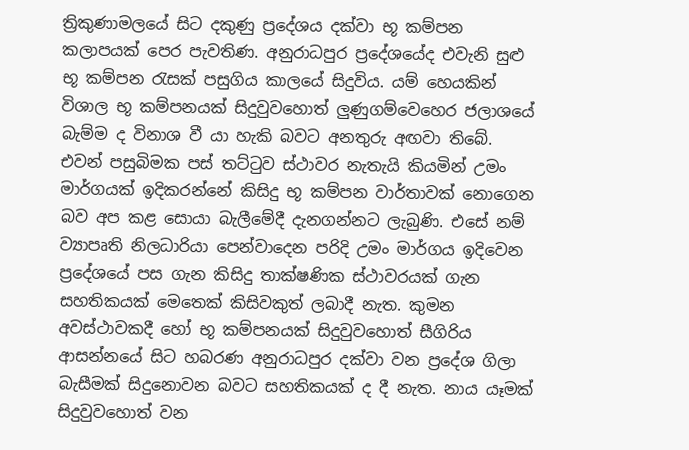ත්‍රිකුණාමලයේ සිට දකුණු ප්‍රදේශය දක්වා භූ කම්පන කලාපයක් පෙර පැවතිණ. අනුරාධපුර ප්‍රදේශයේද එවැනි සුළු භූ කම්පන රැසක් පසුගිය කාලයේ සිදුවිය. යම් හෙයකින් විශාල භූ කම්පනයක් සිදුවුවහොත් ලු‍ණුගම්වෙහෙර ජලාශයේ බැම්ම ද විනාශ වී යා හැකි බවට අනතුරු අඟවා තිබේ. එවන් පසුබිමක පස් තට්ටුව ස්ථාවර නැතැයි කියමින් උමං මාර්ගයක් ඉදිකරන්නේ කිසිදු භූ කම්පන වාර්තාවක් නොගෙන බව අප කළ සොයා බැලීමේදී දැනගන්නට ලැබුණි. එසේ නම් ව්‍යාපෘති නිලධාරියා පෙන්වාදෙන පරිදි උමං මාර්ගය ඉදිවෙන ප්‍රදේශයේ පස ගැන කිසිදු තාක්ෂණික ස්ථාවරයක් ගැන සහතිකයක් මෙතෙක් කිසිවකුත් ලබාදී නැත. කුමන අවස්ථාවකදී හෝ භූ කම්පනයක් සිදුවුවහොත් සීගිරිය ආසන්නයේ සිට හබරණ අනුරාධපුර දක්වා වන ප්‍රදේශ ගිලා බැසීමක් සිදුනොවන බවට සහතිකයක් ද දී නැත. නාය යෑමක් සිදුවුවහොත් වන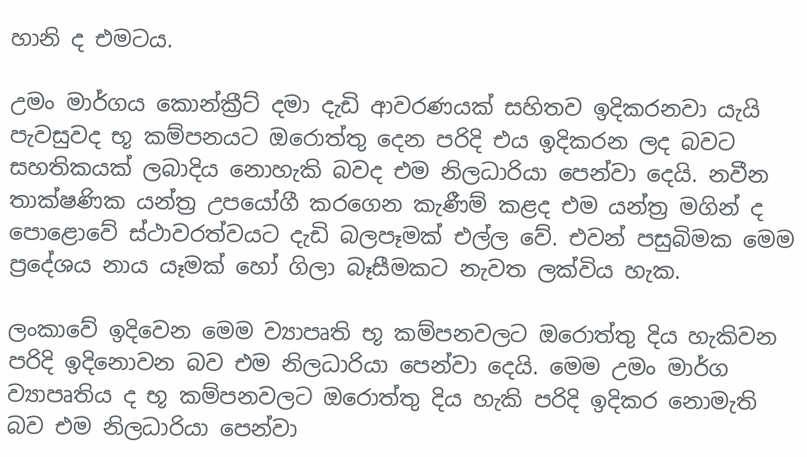හානි ද එමටය.

උමං මාර්ගය කොන්ක්‍රීට් දමා දැඩි ආවරණයක් සහිතව ඉදිකරනවා යැයි පැවසුවද භූ කම්පනයට ඔරොත්තු දෙන පරිදි එය ඉදිකරන ලද බවට සහතිකයක් ලබාදිය නොහැකි බවද එම නිලධාරියා පෙන්වා දෙයි. නවීන තාක්ෂණික යන්ත්‍ර උපයෝගී කරගෙන කැණීම් කළද එම යන්ත්‍ර මගින් ද පොළොවේ ස්ථාවරත්වයට දැඩි බලපෑමක් එල්ල වේ. එවන් පසුබිමක මෙම ප්‍රදේශය නාය යෑමක් හෝ ගිලා බෑසීමකට නැවත ලක්විය හැක.

ලංකාවේ ඉදිවෙන මෙම ව්‍යාපෘති භූ කම්පනවලට ඔරොත්තු දිය හැකිවන පරිදි ඉදිනොවන බව එම නිලධාරියා පෙන්වා දෙයි. මෙම උමං මාර්ග ව්‍යාපෘතිය ද භූ කම්පනවලට ඔරොත්තු දිය හැකි පරිදි ඉදිකර නොමැති බව එම නිලධාරියා පෙන්වා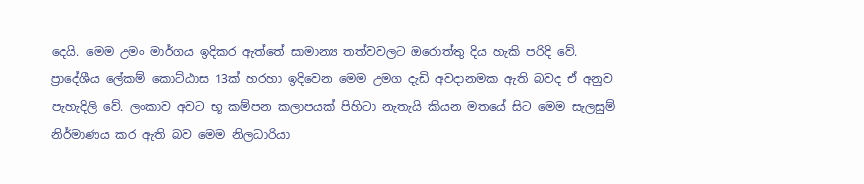දෙයි. මෙම උමං මාර්ගය ඉදිකර ඇත්තේ සාමාන්‍ය තත්වවලට ඔරොත්තු දිය හැකි පරිදි වේ. ප්‍රාදේශීය ලේකම් කොට්ඨාස 13ක් හරහා ඉදිවෙන මෙම උමග දැඩි අවදානමක ඇති බවද ඒ අනුව පැහැදිලි වේ. ලංකාව අවට භූ කම්පන කලාපයක් පිහිටා නැතැයි කියන මතයේ සිට මෙම සැලසුම් නිර්මාණය කර ඇති බව මෙම නිලධාරියා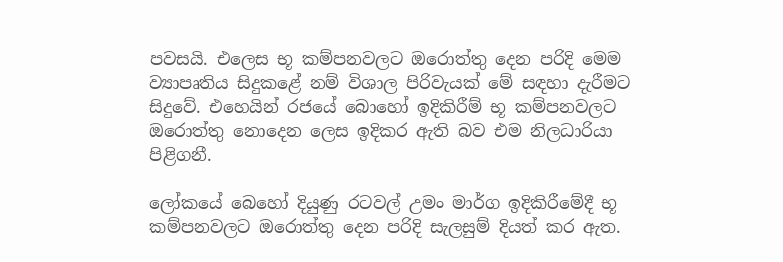පවසයි. එලෙස භූ කම්පනවලට ඔරොත්තු දෙන පරිදි මෙම ව්‍යාපෘතිය සිදුකළේ නම් විශාල පිරිවැයක් මේ සඳහා දැරීමට සිදුවේ. එහෙයින් රජයේ බොහෝ ඉදිකිරීම් භූ කම්පනවලට ඔරොත්තු නොදෙන ලෙස ඉදිකර ඇති බව එම නිලධාරියා පිළිගනී.

ලෝකයේ බෙහෝ දියුණු රටවල් උමං මාර්ග ඉදිකිරීමේදී භූ කම්පනවලට ඔරොත්තු දෙන පරිදි සැලසුම් දියත් කර ඇත.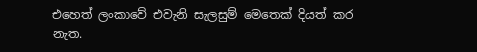එහෙත් ලංකාවේ එවැනි සැලසුම් මෙතෙක් දියත් කර නැත.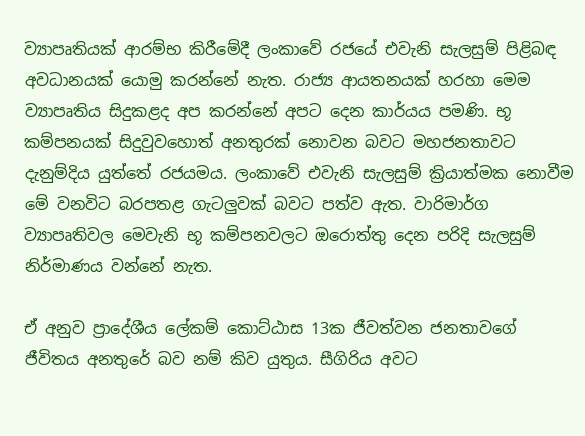ව්‍යාපෘතියක් ආරම්භ කිරීමේදී ලංකාවේ රජයේ එවැනි සැලසුම් පිළිබඳ අවධානයක් යොමු කරන්නේ නැත. රාජ්‍ය ආයතනයක් හරහා මෙම ව්‍යාපෘතිය සිදුකළද අප කරන්නේ අපට දෙන කාර්යය පමණි. භූ කම්පනයක් සිදුවුවහොත් අනතුරක් නොවන බවට මහජනතාවට දැනුම්දිය යුත්තේ රජයමය. ලංකාවේ එවැනි සැලසුම් ක්‍රියාත්මක නොවීම මේ වනවිට බරපතළ ගැටලුවක් බවට පත්ව ඇත. වාරිමාර්ග ව්‍යාපෘතිවල මෙවැනි භූ කම්පනවලට ඔරොත්තු දෙන පරිදි සැලසුම් නිර්මාණය වන්නේ නැත.

ඒ අනුව ප්‍රාදේශීය ලේකම් කොට්ඨාස 13ක ජීවත්වන ජනතාවගේ ජීවිතය අනතුරේ බව නම් කිව යුතුය. සීගිරිය අවට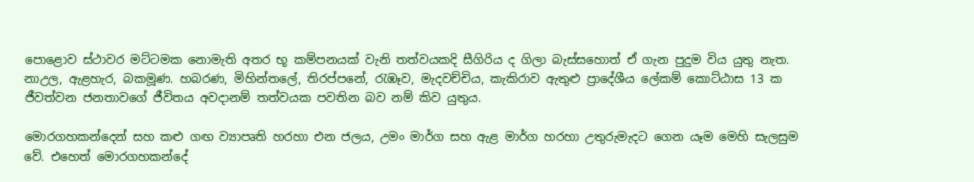පොළොව ස්ථාවර මට්ටමක නොමැති අතර භූ කම්පනයක් වැනි තත්වයකදි සීගිරිය ද ගිලා බැස්සහොත් ඒ ගැන පුදුම විය යුතු නැත. නාඋල, ඇළහැර, බකමූණ. හබරණ, මිහින්තලේ, තිරප්පනේ, රැඹෑව, මැදවච්චිය, කැකිරාව ඇතුළු ප්‍රාදේශීය ලේකම් කොට්ඨාස 13 ක ජීවත්වන ජනතාවගේ ජීවිතය අවදානම් තත්වයක පවතින බව නම් කිව යුතුය.

මොරගහකන්දෙන් සහ කළු ගඟ ව්‍යාපෘති හරහා එන ජලය, උමං මාර්ග සහ ඇළ මාර්ග හරහා උතුරුමැදට ගෙන යෑම මෙහි සැලසුම වේ. එහෙත් මොරගහකන්දේ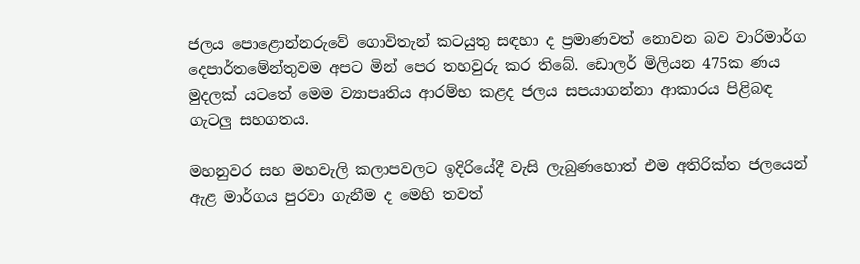ජලය පොළොන්නරුවේ ගොවිතැන් කටයුතු සඳහා ද ප්‍රමාණවත් නොවන බව වාරිමාර්ග දෙපාර්තමේන්තුවම අපට මින් පෙර තහවුරු කර තිබේ. ඩොලර් මිලියන 475ක ණය මුදලක් යටතේ මෙම ව්‍යාපෘතිය ආරම්භ කළද ජලය සපයාගන්නා ආකාරය පිළිබඳ ගැටලු සහගතය.

මහනුවර සහ මහවැලි කලාපවලට ඉදිරියේදී වැසි ලැබුණහොත් එම අතිරික්ත ජලයෙන් ඇළ මාර්ගය පුරවා ගැනීම ද මෙහි තවත්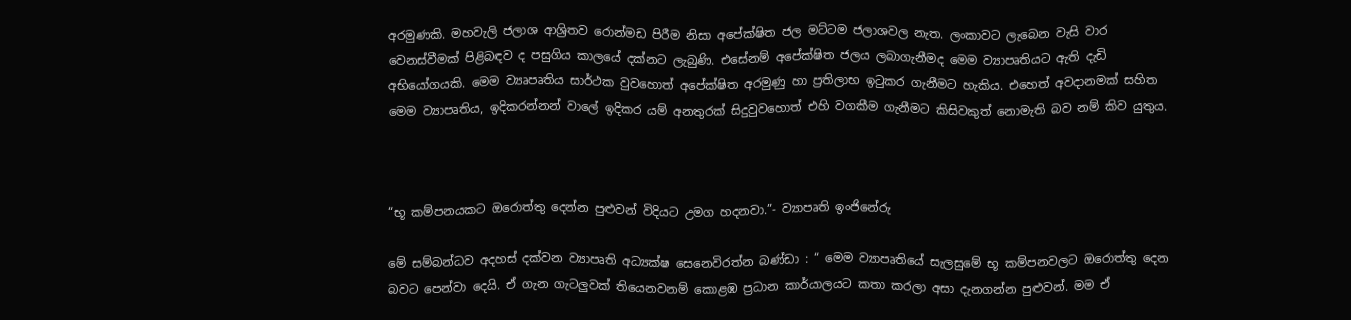අරමුණකි. මහවැලි ජලාශ ආශ්‍රිතව රොන්මඩ පිරීම නිසා අපේක්ෂිත ජල මට්ටම ජලාශවල නැත. ලංකාවට ලැබෙන වැසි වාර වෙනස්වීමක් පිළිබඳව ද පසුගිය කාලයේ දක්නට ලැබුණි. එසේනම් අපේක්ෂිත ජලය ලබාගැනීමද මෙම ව්‍යාපෘතියට ඇති දැඩි අභියෝගයකි. මෙම ව්‍යෘපෘතිය සාර්ථක වුවහොත් අපේක්ෂිත අරමුණු හා ප්‍රතිලාභ ඉටුකර ගැනීමට හැකිය. එහෙත් අවදානමක් සහිත මෙම ව්‍යාපෘතිය, ඉදිකරන්නන් වාලේ ඉදිකර යම් අනතුරක් සිදුවුවහොත් එහි වගකීම ගැනීමට කිසිවකුත් නොමැති බව නම් කිව යුතුය.



“භූ කම්පනයකට ඔරොත්තු දෙන්න පුළුවන් විදියට උමග හදනවා.”- ව්‍යාපෘති ඉංජිනේරු

මේ සම්බන්ධව අදහස් දක්වන ව්‍යාපෘති අධ්‍යක්ෂ සෙනෙවිරත්න බණ්ඩා : “ මෙම ව්‍යාපෘතියේ සැලසුමේ භූ කම්පනවලට ඔරොත්තු දෙන බවට පෙන්වා දෙයි. ඒ ගැන ගැටලු‍වක් තියෙනවනම් කොළඹ ප්‍රධාන කාර්යාලයට කතා කරලා අසා දැනගන්න පුළුවන්. මම ඒ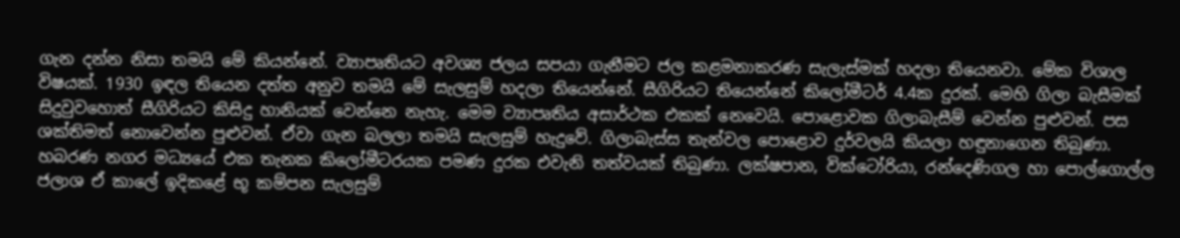ගැන දන්න නිසා තමයි මේ කියන්නේ. ව්‍යාපෘතියට අවශ්‍ය ජලය සපයා ගැනීමට ජල කළමනාකරණ සැලැස්මක් හදලා තියෙනවා. මේක විශාල විෂයක්. 1930 ඉඳල තියෙන දත්ත අනුව තමයි මේ සැලසුම් හදලා තියෙන්නේ. සීගිරියට තියෙන්නේ කිලෝමීටර් 4.4ක දුරක්. මෙහි ගිලා බැසීමක් සිදුවුවහොත් සීගිරියට කිසිදු හානියක් වෙන්නෙ නැහැ. මෙම ව්‍යාපෘතිය අසාර්ථක එකක් නෙවෙයි. පොළොවක ගිලාබැසීම් වෙන්න පුළුවන්. පස ශක්තිමත් නොවෙන්න පුළුවන්. ඒවා ගැන බලලා තමයි සැලසුම් හැදුවේ. ගිලාබැස්ස තැන්වල පොළොව දුර්වලයි කියලා හඳුනාගෙන තිබුණා. හබරණ නගර මධ්‍යයේ එක තැනක කිලෝමීටරයක පමණ දුරක එවැනි තත්වයක් තිබුණා. ලක්ෂපාන, වික්ටෝරියා, රන්දෙණිගල හා පොල්ගොල්ල ජලාශ ඒ කාලේ ඉදිකළේ භූ කම්පන සැලසුම්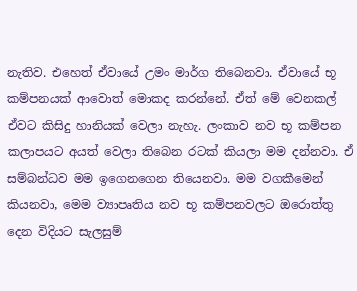නැතිව. එහෙත් ඒවායේ උමං මාර්ග තිබෙනවා. ඒවායේ භූ කම්පනයක් ආවොත් මොකද කරන්නේ. ඒත් මේ වෙනකල් ඒවට කිසිදු හානියක් වෙලා නැහැ. ලංකාව නව භූ කම්පන කලාපයට අයත් වෙලා තිබෙන රටක් කියලා මම දන්නවා. ඒ සම්බන්ධව මම ඉගෙනගෙන තියෙනවා. මම වගකීමෙන් කියනවා, මෙම ව්‍යාපෘතිය නව භූ කම්පනවලට ඔරොත්තු දෙන විදියට සැලසුම්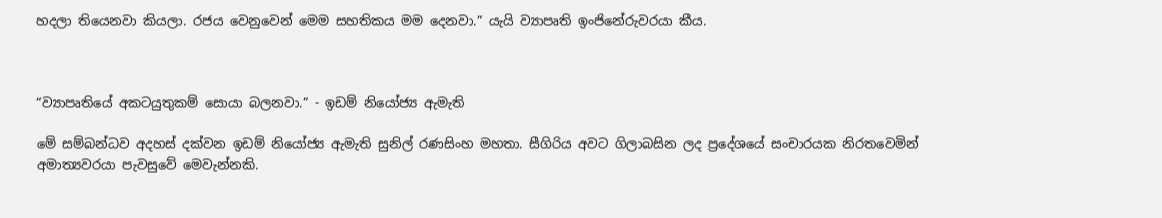හදලා තියෙනවා කියලා. රජය වෙනුවෙන් මෙම සහතිකය මම දෙනවා.” යැයි ව්‍යාපෘති ඉංජිනේරුවරයා කීය.



“ව්‍යාපෘතියේ අකටයුතුකම් සොයා බලනවා.” - ඉඩම් නියෝජ්‍ය ඇමැති

මේ සම්බන්ධව අදහස් දක්වන ඉඩම් නියෝජ්‍ය ඇමැති සුනිල් රණසිංහ මහතා. සීගිරිය අවට ගිලාබසින ලද ප්‍රදේශයේ සංචාරයක නිරතවෙමින් අමාත්‍යවරයා පැවසුවේ මෙවැන්නකි.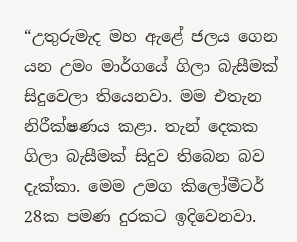“උතුරුමැද මහ ඇළේ ජලය ගෙන යන උමං මාර්ගයේ ගිලා බැසීමක් සිදුවෙලා තියෙනවා. මම එතැන නිරීක්ෂණය කළා. තැන් දෙකක ගිලා බැසීමක් සිදුව තිබෙන බව දැක්කා. මෙම උමග කිලෝමීටර් 28ක පමණ දුරකට ඉදිවෙනවා.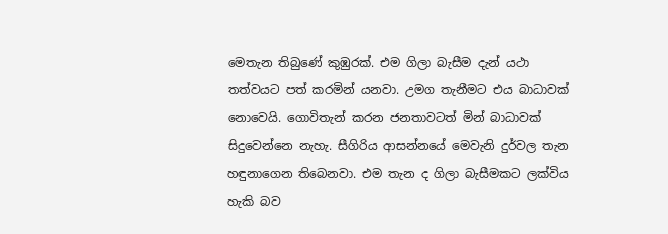මෙතැන තිබුණේ කුඹුරක්. එම ගිලා බැසීම දැන් යථා තත්වයට පත් කරමින් යනවා. උමග තැනීමට එය බාධාවක් නොවෙයි. ගොවිතැන් කරන ජනතාවටත් මින් බාධාවක් සිදුවෙන්නෙ නැහැ. සීගිරිය ආසන්නයේ මෙවැනි දුර්වල තැන හඳුනාගෙන තිබෙනවා. එම තැන ද ගිලා බැසීමකට ලක්විය හැකි බව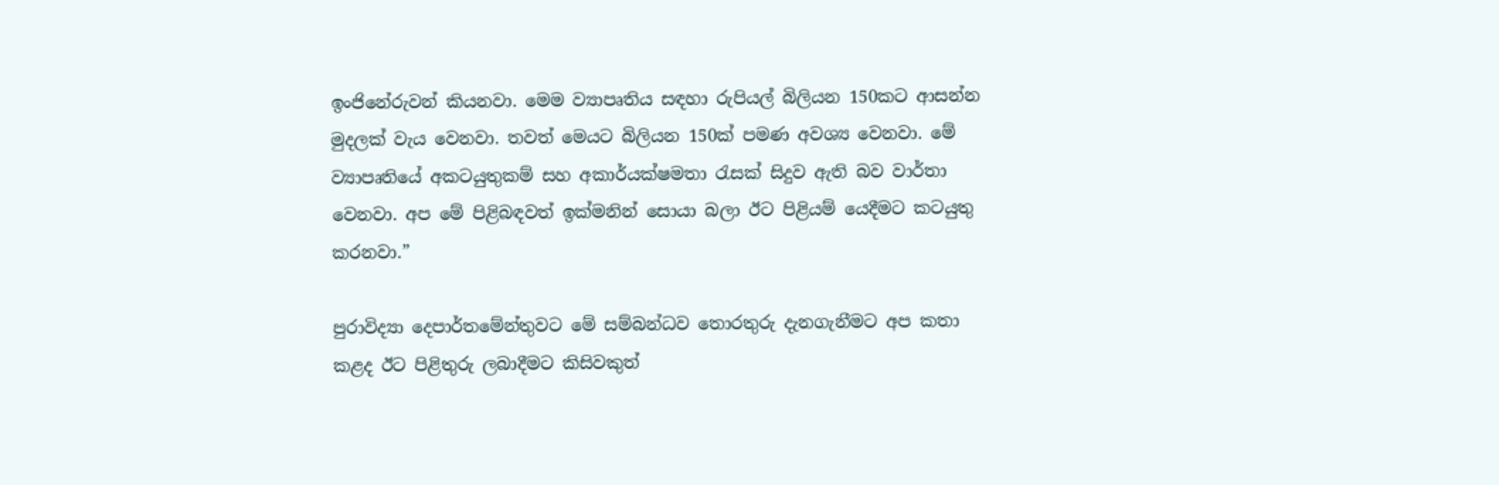ඉංජිනේරුවන් කියනවා. මෙම ව්‍යාපෘතිය සඳහා රුපියල් බිලියන 150කට ආසන්න මුදලක් වැය වෙනවා. තවත් මෙයට බිලියන 150ක් පමණ අවශ්‍ය වෙනවා. මේ ව්‍යාපෘතියේ අකටයුතුකම් සහ අකාර්යක්ෂමතා රැසක් සිදුව ඇති බව වාර්තා වෙනවා. අප මේ පිළිබඳවත් ඉක්මනින් සොයා බලා ඊට පිළියම් යෙදීමට කටයුතු කරනවා.”

පුරාවිද්‍යා දෙපාර්තමේන්තුවට මේ සම්බන්ධව තොරතුරු දැනගැනීමට අප කතා කළද ඊට පිළිතුරු ලබාදීමට කිසිවකුත්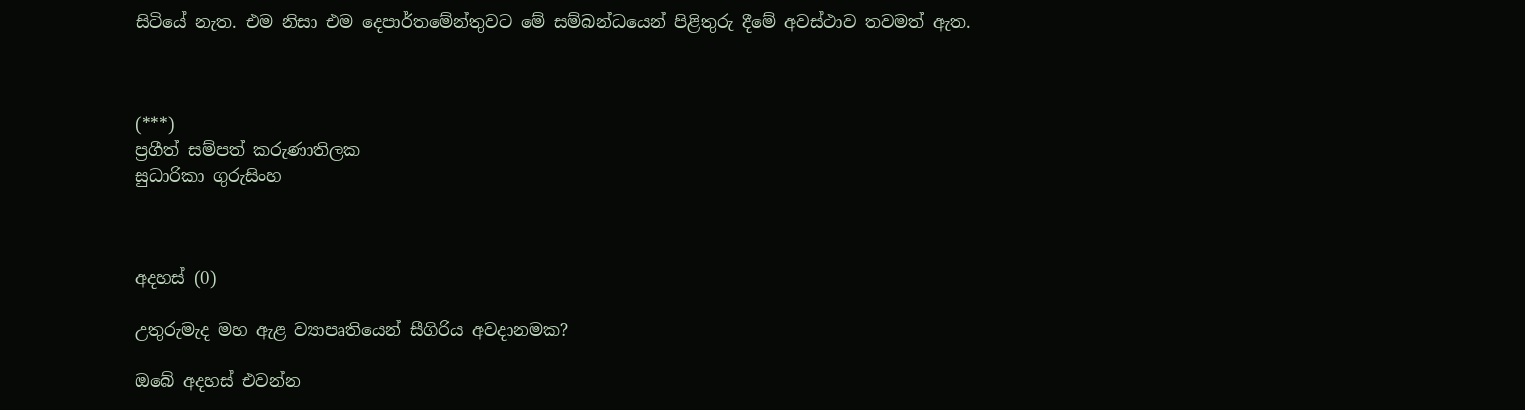සිටියේ නැත. එම නිසා එම දෙපාර්තමේන්තුවට මේ සම්බන්ධයෙන් පිළිතුරු දීමේ අවස්ථාව තවමත් ඇත.



(***)
ප්‍රගීත් සම්පත් කරුණාතිලක
සුධාරිකා ගුරුසිංහ



අදහස් (0)

උතුරුමැද මහ ඇළ ව්‍යාපෘතියෙන් සීගිරිය අවදානමක?

ඔබේ අදහස් එවන්න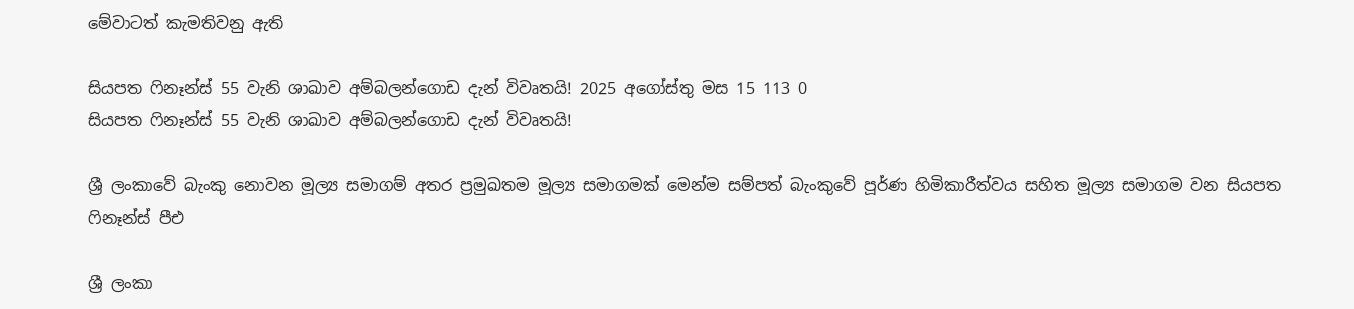මේවාටත් කැමතිවනු ඇති

සියපත ෆිනෑන්ස් 55 වැනි ශාඛාව අම්බලන්ගොඩ දැන් විවෘතයි! 2025 අගෝස්තු මස 15 113 0
සියපත ෆිනෑන්ස් 55 වැනි ශාඛාව අම්බලන්ගොඩ දැන් විවෘතයි!

ශ්‍රී ලංකාවේ බැංකු නොවන මූල්‍ය සමාගම් අතර ප්‍රමුඛතම මූල්‍ය සමාගමක් මෙන්ම සම්පත් බැංකුවේ පූර්ණ හිමිකාරීත්වය සහිත මූල්‍ය සමාගම වන සියපත ෆිනෑන්ස් පීඑ

ශ්‍රී ලංකා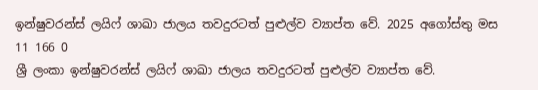ඉන්ෂුවරන්ස් ලයිෆ් ශාඛා ජාලය තවදුරටත් පුළුල්ව ව්‍යාප්ත වේ. 2025 අගෝස්තු මස 11 166 0
ශ්‍රී ලංකා ඉන්ෂුවරන්ස් ලයිෆ් ශාඛා ජාලය තවදුරටත් පුළුල්ව ව්‍යාප්ත වේ.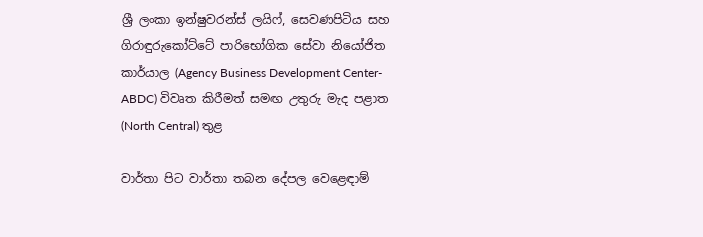ශ්‍රී ලංකා ඉන්ෂුවරන්ස් ලයිෆ්, සෙවණපිටිය සහ ගිරාඳුරුකෝට්ටේ පාරිභෝගික සේවා නියෝජිත කාර්යාල (Agency Business Development Center-ABDC) විවෘත කිරීමත් සමඟ උතුරු මැද පළාත (North Central) තුළ

වාර්තා පිට වාර්තා තබන දේපල වෙළෙඳාම්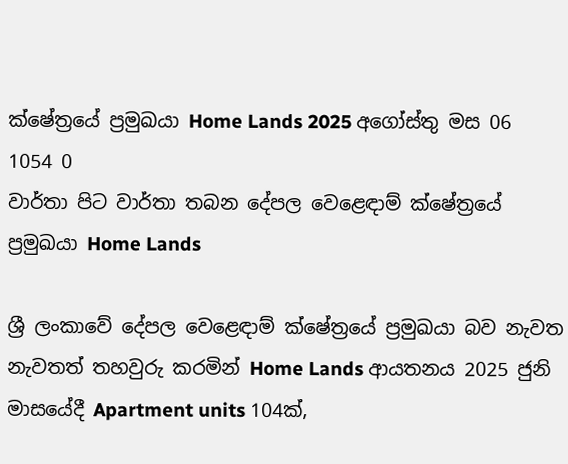ක්ෂේත්‍රයේ ප්‍රමුඛයා Home Lands 2025 අගෝස්තු මස 06 1054 0
වාර්තා පිට වාර්තා තබන දේපල වෙළෙඳාම් ක්ෂේත්‍රයේ ප්‍රමුඛයා Home Lands

ශ්‍රී ලංකාවේ දේපල වෙළෙඳාම් ක්ෂේත්‍රයේ ප්‍රමුඛයා බව නැවත නැවතත් තහවුරු කරමින් Home Lands ආයතනය 2025 ජුනි මාසයේදී Apartment units 104ක්,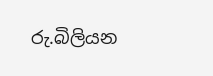රු.බිලියන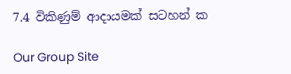7.4 විකිණුම් ආදායමක් සටහන් ක

Our Group Site